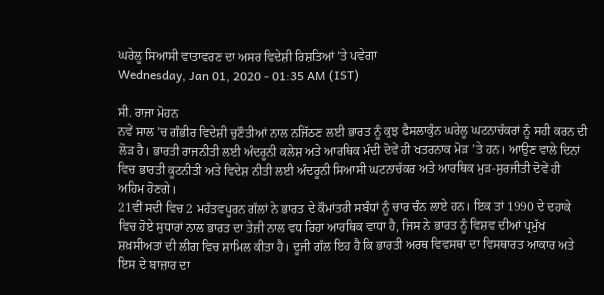ਘਰੇਲੂ ਸਿਆਸੀ ਵਾਤਾਵਰਣ ਦਾ ਅਸਰ ਵਿਦੇਸ਼ੀ ਰਿਸ਼ਤਿਆਂ ’ਤੇ ਪਵੇਗਾ
Wednesday, Jan 01, 2020 - 01:35 AM (IST)

ਸੀ. ਰਾਜਾ ਮੋਹਨ
ਨਵੇਂ ਸਾਲ ’ਚ ਗੰਭੀਰ ਵਿਦੇਸ਼ੀ ਚੁਣੌਤੀਆਂ ਨਾਲ ਨਜਿੱਠਣ ਲਈ ਭਾਰਤ ਨੂੰ ਕੁਝ ਫੈਸਲਾਕੁੰਨ ਘਰੇਲੂ ਘਟਨਾਚੱਕਰਾਂ ਨੂੰ ਸਹੀ ਕਰਨ ਦੀ ਲੋੜ ਹੈ। ਭਾਰਤੀ ਰਾਜਨੀਤੀ ਲਈ ਅੰਦਰੂਨੀ ਕਲੇਸ਼ ਅਤੇ ਆਰਥਿਕ ਮੰਦੀ ਦੋਵੇਂ ਹੀ ਖਤਰਨਾਕ ਮੋੜ ’ਤੇ ਹਨ। ਆਉਣ ਵਾਲੇ ਦਿਨਾਂ ਵਿਚ ਭਾਰਤੀ ਕੂਟਨੀਤੀ ਅਤੇ ਵਿਦੇਸ਼ ਨੀਤੀ ਲਈ ਅੰਦਰੂਨੀ ਸਿਆਸੀ ਘਟਨਾਚੱਕਰ ਅਤੇ ਆਰਥਿਕ ਮੁੜ-ਸੁਰਜੀਤੀ ਦੋਵੇਂ ਹੀ ਅਹਿਮ ਹੋਣਗੇ।
21ਵੀਂ ਸਦੀ ਵਿਚ 2 ਮਹੱਤਵਪੂਰਨ ਗੱਲਾਂ ਨੇ ਭਾਰਤ ਦੇ ਕੌਮਾਂਤਰੀ ਸਬੰਧਾਂ ਨੂੰ ਚਾਰ ਚੰਨ ਲਾਏ ਹਨ। ਇਕ ਤਾਂ 1990 ਦੇ ਦਹਾਕੇ ਵਿਚ ਹੋਏ ਸੁਧਾਰਾਂ ਨਾਲ ਭਾਰਤ ਦਾ ਤੇਜ਼ੀ ਨਾਲ ਵਧ ਰਿਹਾ ਆਰਥਿਕ ਵਾਧਾ ਹੈ, ਜਿਸ ਨੇ ਭਾਰਤ ਨੂੰ ਵਿਸ਼ਵ ਦੀਆਂ ਪ੍ਰਮੁੱਖ ਸ਼ਖ਼ਸੀਅਤਾਂ ਦੀ ਲੀਗ ਵਿਚ ਸ਼ਾਮਿਲ ਕੀਤਾ ਹੈ। ਦੂਜੀ ਗੱਲ ਇਹ ਹੈ ਕਿ ਭਾਰਤੀ ਅਰਥ ਵਿਵਸਥਾ ਦਾ ਵਿਸਥਾਰਤ ਆਕਾਰ ਅਤੇ ਇਸ ਦੇ ਬਾਜ਼ਾਰ ਦਾ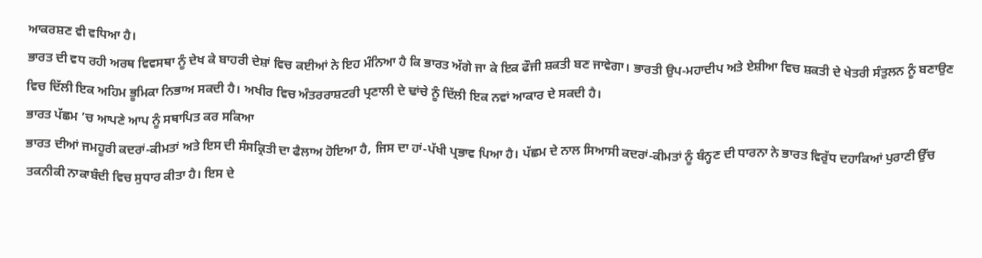ਆਕਰਸ਼ਣ ਵੀ ਵਧਿਆ ਹੈ।
ਭਾਰਤ ਦੀ ਵਧ ਰਹੀ ਅਰਥ ਵਿਵਸਥਾ ਨੂੰ ਦੇਖ ਕੇ ਬਾਹਰੀ ਦੇਸ਼ਾਂ ਵਿਚ ਕਈਆਂ ਨੇ ਇਹ ਮੰਨਿਆ ਹੈ ਕਿ ਭਾਰਤ ਅੱਗੇ ਜਾ ਕੇ ਇਕ ਫੌਜੀ ਸ਼ਕਤੀ ਬਣ ਜਾਵੇਗਾ। ਭਾਰਤੀ ਉਪ-ਮਹਾਦੀਪ ਅਤੇ ਏਸ਼ੀਆ ਵਿਚ ਸ਼ਕਤੀ ਦੇ ਖੇਤਰੀ ਸੰਤੁਲਨ ਨੂੰ ਬਣਾਉਣ ਵਿਚ ਦਿੱਲੀ ਇਕ ਅਹਿਮ ਭੂਮਿਕਾ ਨਿਭਾਅ ਸਕਦੀ ਹੈ। ਅਖੀਰ ਵਿਚ ਅੰਤਰਰਾਸ਼ਟਰੀ ਪ੍ਰਣਾਲੀ ਦੇ ਢਾਂਚੇ ਨੂੰ ਦਿੱਲੀ ਇਕ ਨਵਾਂ ਆਕਾਰ ਦੇ ਸਕਦੀ ਹੈ।
ਭਾਰਤ ਪੱਛਮ ’ਚ ਆਪਣੇ ਆਪ ਨੂੰ ਸਥਾਪਿਤ ਕਰ ਸਕਿਆ
ਭਾਰਤ ਦੀਆਂ ਜਮਹੂਰੀ ਕਦਰਾਂ-ਕੀਮਤਾਂ ਅਤੇ ਇਸ ਦੀ ਸੰਸਕ੍ਰਿਤੀ ਦਾ ਫੈਲਾਅ ਹੋਇਆ ਹੈ, ਜਿਸ ਦਾ ਹਾਂ-ਪੱਖੀ ਪ੍ਰਭਾਵ ਪਿਆ ਹੈ। ਪੱਛਮ ਦੇ ਨਾਲ ਸਿਆਸੀ ਕਦਰਾਂ-ਕੀਮਤਾਂ ਨੂੰ ਬੰਨ੍ਹਣ ਦੀ ਧਾਰਨਾ ਨੇ ਭਾਰਤ ਵਿਰੁੱਧ ਦਹਾਕਿਆਂ ਪੁਰਾਣੀ ਉੱਚ ਤਕਨੀਕੀ ਨਾਕਾਬੰਦੀ ਵਿਚ ਸੁਧਾਰ ਕੀਤਾ ਹੈ। ਇਸ ਦੇ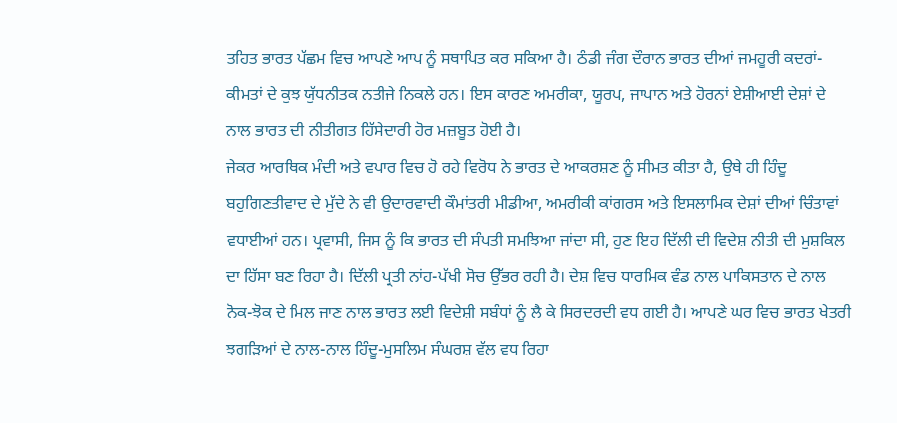ਤਹਿਤ ਭਾਰਤ ਪੱਛਮ ਵਿਚ ਆਪਣੇ ਆਪ ਨੂੰ ਸਥਾਪਿਤ ਕਰ ਸਕਿਆ ਹੈ। ਠੰਡੀ ਜੰਗ ਦੌਰਾਨ ਭਾਰਤ ਦੀਆਂ ਜਮਹੂਰੀ ਕਦਰਾਂ-ਕੀਮਤਾਂ ਦੇ ਕੁਝ ਯੁੱਧਨੀਤਕ ਨਤੀਜੇ ਨਿਕਲੇ ਹਨ। ਇਸ ਕਾਰਣ ਅਮਰੀਕਾ, ਯੂਰਪ, ਜਾਪਾਨ ਅਤੇ ਹੋਰਨਾਂ ਏਸ਼ੀਆਈ ਦੇਸ਼ਾਂ ਦੇ ਨਾਲ ਭਾਰਤ ਦੀ ਨੀਤੀਗਤ ਹਿੱਸੇਦਾਰੀ ਹੋਰ ਮਜ਼ਬੂਤ ਹੋਈ ਹੈ।
ਜੇਕਰ ਆਰਥਿਕ ਮੰਦੀ ਅਤੇ ਵਪਾਰ ਵਿਚ ਹੋ ਰਹੇ ਵਿਰੋਧ ਨੇ ਭਾਰਤ ਦੇ ਆਕਰਸ਼ਣ ਨੂੰ ਸੀਮਤ ਕੀਤਾ ਹੈ, ਉਥੇ ਹੀ ਹਿੰਦੂ ਬਹੁਗਿਣਤੀਵਾਦ ਦੇ ਮੁੱਦੇ ਨੇ ਵੀ ਉਦਾਰਵਾਦੀ ਕੌਮਾਂਤਰੀ ਮੀਡੀਆ, ਅਮਰੀਕੀ ਕਾਂਗਰਸ ਅਤੇ ਇਸਲਾਮਿਕ ਦੇਸ਼ਾਂ ਦੀਆਂ ਚਿੰਤਾਵਾਂ ਵਧਾਈਆਂ ਹਨ। ਪ੍ਰਵਾਸੀ, ਜਿਸ ਨੂੰ ਕਿ ਭਾਰਤ ਦੀ ਸੰਪਤੀ ਸਮਝਿਆ ਜਾਂਦਾ ਸੀ, ਹੁਣ ਇਹ ਦਿੱਲੀ ਦੀ ਵਿਦੇਸ਼ ਨੀਤੀ ਦੀ ਮੁਸ਼ਕਿਲ ਦਾ ਹਿੱਸਾ ਬਣ ਰਿਹਾ ਹੈ। ਦਿੱਲੀ ਪ੍ਰਤੀ ਨਾਂਹ-ਪੱਖੀ ਸੋਚ ਉੱਭਰ ਰਹੀ ਹੈ। ਦੇਸ਼ ਵਿਚ ਧਾਰਮਿਕ ਵੰਡ ਨਾਲ ਪਾਕਿਸਤਾਨ ਦੇ ਨਾਲ ਨੋਕ-ਝੋਕ ਦੇ ਮਿਲ ਜਾਣ ਨਾਲ ਭਾਰਤ ਲਈ ਵਿਦੇਸ਼ੀ ਸਬੰਧਾਂ ਨੂੰ ਲੈ ਕੇ ਸਿਰਦਰਦੀ ਵਧ ਗਈ ਹੈ। ਆਪਣੇ ਘਰ ਵਿਚ ਭਾਰਤ ਖੇਤਰੀ ਝਗੜਿਆਂ ਦੇ ਨਾਲ-ਨਾਲ ਹਿੰਦੂ-ਮੁਸਲਿਮ ਸੰਘਰਸ਼ ਵੱਲ ਵਧ ਰਿਹਾ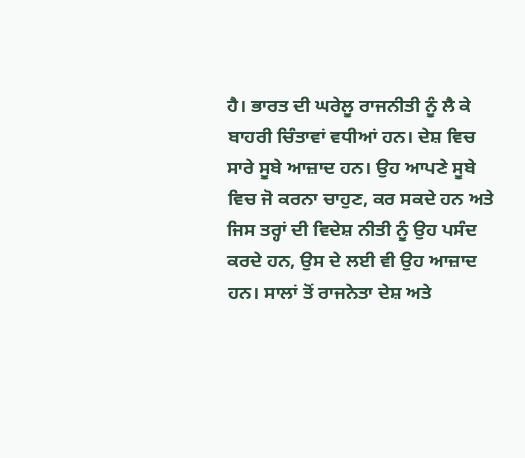ਹੈ। ਭਾਰਤ ਦੀ ਘਰੇਲੂ ਰਾਜਨੀਤੀ ਨੂੰ ਲੈ ਕੇ ਬਾਹਰੀ ਚਿੰਤਾਵਾਂ ਵਧੀਆਂ ਹਨ। ਦੇਸ਼ ਵਿਚ ਸਾਰੇ ਸੂਬੇ ਆਜ਼ਾਦ ਹਨ। ਉਹ ਆਪਣੇ ਸੂਬੇ ਵਿਚ ਜੋ ਕਰਨਾ ਚਾਹੁਣ, ਕਰ ਸਕਦੇ ਹਨ ਅਤੇ ਜਿਸ ਤਰ੍ਹਾਂ ਦੀ ਵਿਦੇਸ਼ ਨੀਤੀ ਨੂੰ ਉਹ ਪਸੰਦ ਕਰਦੇ ਹਨ, ਉਸ ਦੇ ਲਈ ਵੀ ਉਹ ਆਜ਼ਾਦ ਹਨ। ਸਾਲਾਂ ਤੋਂ ਰਾਜਨੇਤਾ ਦੇਸ਼ ਅਤੇ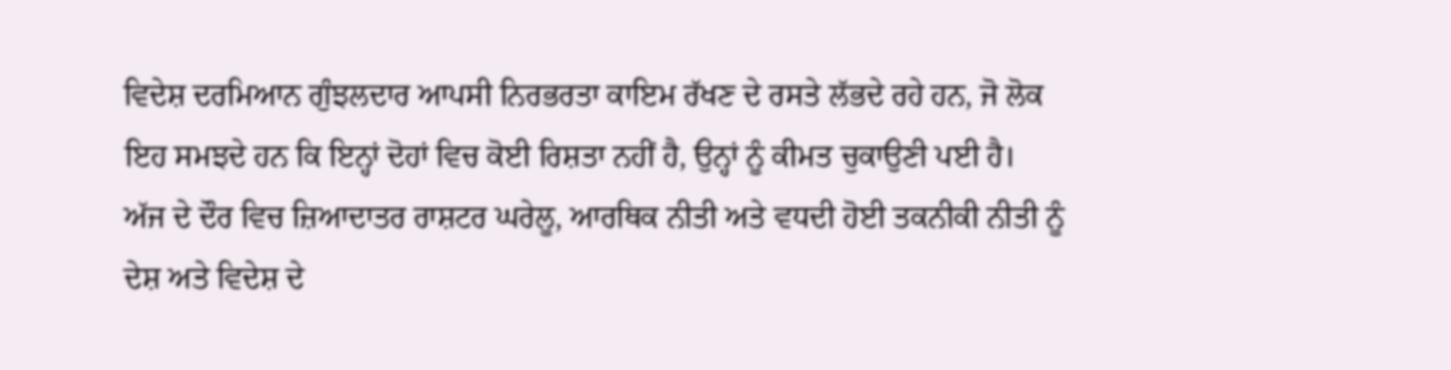ਵਿਦੇਸ਼ ਦਰਮਿਆਨ ਗੁੰਝਲਦਾਰ ਆਪਸੀ ਨਿਰਭਰਤਾ ਕਾਇਮ ਰੱਖਣ ਦੇ ਰਸਤੇ ਲੱਭਦੇ ਰਹੇ ਹਨ, ਜੋ ਲੋਕ ਇਹ ਸਮਝਦੇ ਹਨ ਕਿ ਇਨ੍ਹਾਂ ਦੋਹਾਂ ਵਿਚ ਕੋਈ ਰਿਸ਼ਤਾ ਨਹੀਂ ਹੈ, ਉਨ੍ਹਾਂ ਨੂੰ ਕੀਮਤ ਚੁਕਾਉਣੀ ਪਈ ਹੈ।
ਅੱਜ ਦੇ ਦੌਰ ਵਿਚ ਜ਼ਿਆਦਾਤਰ ਰਾਸ਼ਟਰ ਘਰੇਲੂ, ਆਰਥਿਕ ਨੀਤੀ ਅਤੇ ਵਧਦੀ ਹੋਈ ਤਕਨੀਕੀ ਨੀਤੀ ਨੂੰ ਦੇਸ਼ ਅਤੇ ਵਿਦੇਸ਼ ਦੇ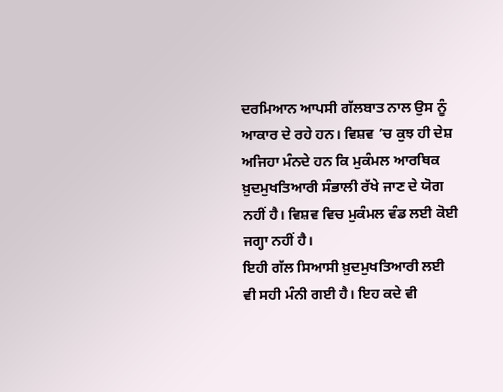ਦਰਮਿਆਨ ਆਪਸੀ ਗੱਲਬਾਤ ਨਾਲ ਉਸ ਨੂੰ ਆਕਾਰ ਦੇ ਰਹੇ ਹਨ। ਵਿਸ਼ਵ ’ਚ ਕੁਝ ਹੀ ਦੇਸ਼ ਅਜਿਹਾ ਮੰਨਦੇ ਹਨ ਕਿ ਮੁਕੰਮਲ ਆਰਥਿਕ ਖ਼ੁਦਮੁਖਤਿਆਰੀ ਸੰਭਾਲੀ ਰੱਖੇ ਜਾਣ ਦੇ ਯੋਗ ਨਹੀਂ ਹੈ। ਵਿਸ਼ਵ ਵਿਚ ਮੁਕੰਮਲ ਵੰਡ ਲਈ ਕੋਈ ਜਗ੍ਹਾ ਨਹੀਂ ਹੈ।
ਇਹੀ ਗੱਲ ਸਿਆਸੀ ਖ਼ੁਦਮੁਖਤਿਆਰੀ ਲਈ ਵੀ ਸਹੀ ਮੰਨੀ ਗਈ ਹੈ। ਇਹ ਕਦੇ ਵੀ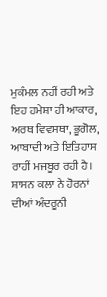ਮੁਕੰਮਲ ਨਹੀਂ ਰਹੀ ਅਤੇ ਇਹ ਹਮੇਸ਼ਾ ਹੀ ਆਕਾਰ, ਅਰਥ ਵਿਵਸਥਾ, ਭੂਗੋਲ, ਆਬਾਦੀ ਅਤੇ ਇਤਿਹਾਸ ਰਾਹੀਂ ਮਜਬੂਰ ਰਹੀ ਹੈ। ਸ਼ਾਸਨ ਕਲਾ ਨੇ ਹੋਰਨਾਂ ਦੀਆਂ ਅੰਦਰੂਨੀ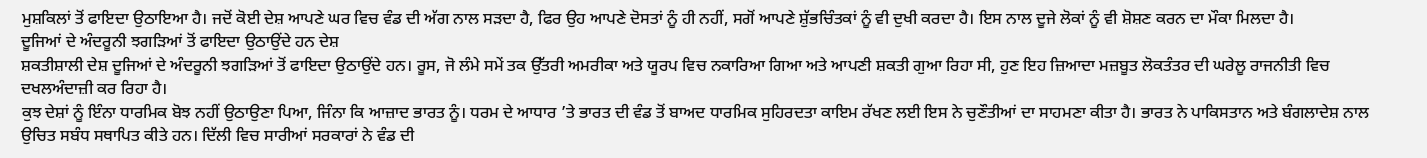ਮੁਸ਼ਕਿਲਾਂ ਤੋਂ ਫਾਇਦਾ ਉਠਾਇਆ ਹੈ। ਜਦੋਂ ਕੋਈ ਦੇਸ਼ ਆਪਣੇ ਘਰ ਵਿਚ ਵੰਡ ਦੀ ਅੱਗ ਨਾਲ ਸੜਦਾ ਹੈ, ਫਿਰ ਉਹ ਆਪਣੇ ਦੋਸਤਾਂ ਨੂੰ ਹੀ ਨਹੀਂ, ਸਗੋਂ ਆਪਣੇ ਸ਼ੁੱਭਚਿੰਤਕਾਂ ਨੂੰ ਵੀ ਦੁਖੀ ਕਰਦਾ ਹੈ। ਇਸ ਨਾਲ ਦੂਜੇ ਲੋਕਾਂ ਨੂੰ ਵੀ ਸ਼ੋਸ਼ਣ ਕਰਨ ਦਾ ਮੌਕਾ ਮਿਲਦਾ ਹੈ।
ਦੂਜਿਆਂ ਦੇ ਅੰਦਰੂਨੀ ਝਗੜਿਆਂ ਤੋਂ ਫਾਇਦਾ ਉਠਾਉਂਦੇ ਹਨ ਦੇਸ਼
ਸ਼ਕਤੀਸ਼ਾਲੀ ਦੇਸ਼ ਦੂਜਿਆਂ ਦੇ ਅੰਦਰੂਨੀ ਝਗੜਿਆਂ ਤੋਂ ਫਾਇਦਾ ਉਠਾਉਂਦੇ ਹਨ। ਰੂਸ, ਜੋ ਲੰਮੇ ਸਮੇਂ ਤਕ ਉੱਤਰੀ ਅਮਰੀਕਾ ਅਤੇ ਯੂਰਪ ਵਿਚ ਨਕਾਰਿਆ ਗਿਆ ਅਤੇ ਆਪਣੀ ਸ਼ਕਤੀ ਗੁਆ ਰਿਹਾ ਸੀ, ਹੁਣ ਇਹ ਜ਼ਿਆਦਾ ਮਜ਼ਬੂਤ ਲੋਕਤੰਤਰ ਦੀ ਘਰੇਲੂ ਰਾਜਨੀਤੀ ਵਿਚ ਦਖਲਅੰਦਾਜ਼ੀ ਕਰ ਰਿਹਾ ਹੈ।
ਕੁਝ ਦੇਸ਼ਾਂ ਨੂੰ ਇੰਨਾ ਧਾਰਮਿਕ ਬੋਝ ਨਹੀਂ ਉਠਾਉਣਾ ਪਿਆ, ਜਿੰਨਾ ਕਿ ਆਜ਼ਾਦ ਭਾਰਤ ਨੂੰ। ਧਰਮ ਦੇ ਆਧਾਰ ’ਤੇ ਭਾਰਤ ਦੀ ਵੰਡ ਤੋਂ ਬਾਅਦ ਧਾਰਮਿਕ ਸੁਹਿਰਦਤਾ ਕਾਇਮ ਰੱਖਣ ਲਈ ਇਸ ਨੇ ਚੁਣੌਤੀਆਂ ਦਾ ਸਾਹਮਣਾ ਕੀਤਾ ਹੈ। ਭਾਰਤ ਨੇ ਪਾਕਿਸਤਾਨ ਅਤੇ ਬੰਗਲਾਦੇਸ਼ ਨਾਲ ਉਚਿਤ ਸਬੰਧ ਸਥਾਪਿਤ ਕੀਤੇ ਹਨ। ਦਿੱਲੀ ਵਿਚ ਸਾਰੀਆਂ ਸਰਕਾਰਾਂ ਨੇ ਵੰਡ ਦੀ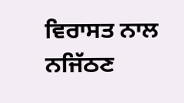ਵਿਰਾਸਤ ਨਾਲ ਨਜਿੱਠਣ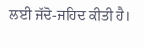ਲਈ ਜੱਦੋ-ਜਹਿਦ ਕੀਤੀ ਹੈ।